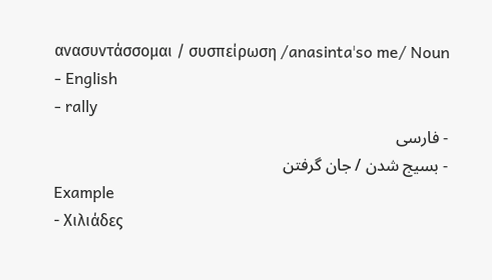ανασυντάσσομαι / συσπείρωση /anasintaˈso me/ Noun
- English
- rally
- فارسی
- بسیج شدن / جان گرفتن
Example
- Χιλιάδες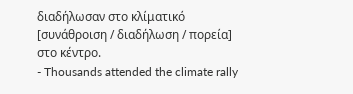διαδήλωσαν στο κλίματικό [συνάθροιση / διαδήλωση / πορεία] στο κέντρο.
- Thousands attended the climate rally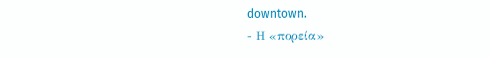downtown.
- Η «πορεία»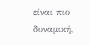είναι πιο δυναμική,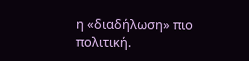η «διαδήλωση» πιο πολιτική.